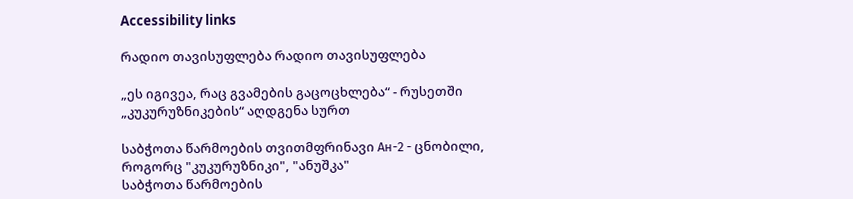Accessibility links

რადიო თავისუფლება რადიო თავისუფლება

„ეს იგივეა, რაც გვამების გაცოცხლება“ - რუსეთში „კუკურუზნიკების“ აღდგენა სურთ

საბჭოთა წარმოების თვითმფრინავი Ан-2 - ცნობილი, როგორც "კუკურუზნიკი", "ანუშკა"
საბჭოთა წარმოების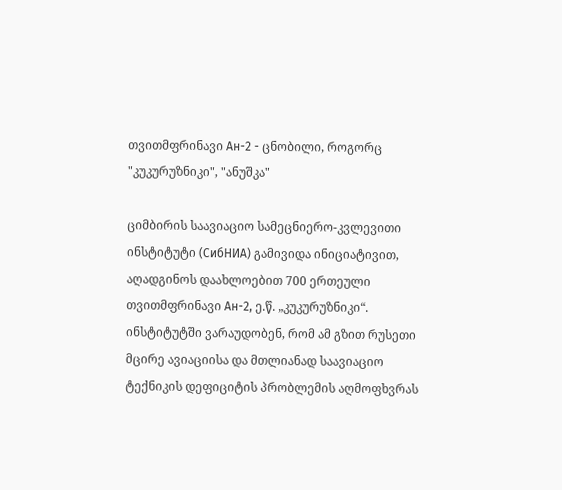თვითმფრინავი Ан-2 - ცნობილი, როგორც "კუკურუზნიკი", "ანუშკა"

ციმბირის საავიაციო სამეცნიერო-კვლევითი ინსტიტუტი (СибНИА) გამივიდა ინიციატივით, აღადგინოს დაახლოებით 700 ერთეული თვითმფრინავი Ан-2, ე.წ. „კუკურუზნიკი“. ინსტიტუტში ვარაუდობენ, რომ ამ გზით რუსეთი მცირე ავიაციისა და მთლიანად საავიაციო ტექნიკის დეფიციტის პრობლემის აღმოფხვრას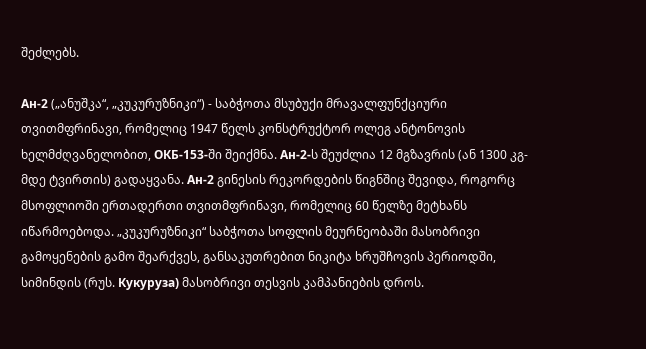შეძლებს.

Ан-2 („ანუშკა“, „კუკურუზნიკი“) - საბჭოთა მსუბუქი მრავალფუნქციური თვითმფრინავი, რომელიც 1947 წელს კონსტრუქტორ ოლეგ ანტონოვის ხელმძღვანელობით, ОКБ-153-ში შეიქმნა. Ан-2-ს შეუძლია 12 მგზავრის (ან 1300 კგ-მდე ტვირთის) გადაყვანა. Ан-2 გინესის რეკორდების წიგნშიც შევიდა, როგორც მსოფლიოში ერთადერთი თვითმფრინავი, რომელიც 60 წელზე მეტხანს იწარმოებოდა. „კუკურუზნიკი“ საბჭოთა სოფლის მეურნეობაში მასობრივი გამოყენების გამო შეარქვეს, განსაკუთრებით ნიკიტა ხრუშჩოვის პერიოდში, სიმინდის (რუს. Кукуруза) მასობრივი თესვის კამპანიების დროს.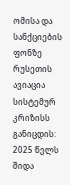ომისა და სანქციების ფონზე რუსეთის ავიაცია სისტემურ კრიზისს განიცდის: 2025 წელს შიდა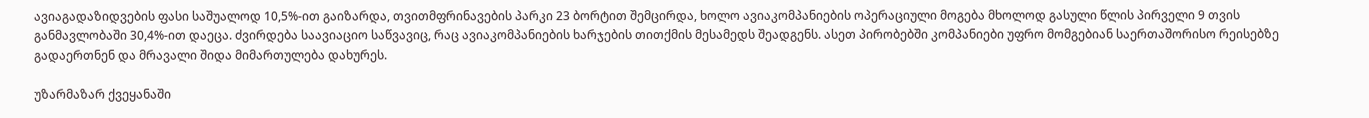ავიაგადაზიდვების ფასი საშუალოდ 10,5%-ით გაიზარდა, თვითმფრინავების პარკი 23 ბორტით შემცირდა, ხოლო ავიაკომპანიების ოპერაციული მოგება მხოლოდ გასული წლის პირველი 9 თვის განმავლობაში 30,4%-ით დაეცა. ძვირდება საავიაციო საწვავიც, რაც ავიაკომპანიების ხარჯების თითქმის მესამედს შეადგენს. ასეთ პირობებში კომპანიები უფრო მომგებიან საერთაშორისო რეისებზე გადაერთნენ და მრავალი შიდა მიმართულება დახურეს.

უზარმაზარ ქვეყანაში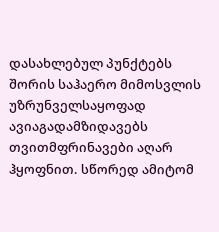დასახლებულ პუნქტებს შორის საჰაერო მიმოსვლის უზრუნველსაყოფად ავიაგადამზიდავებს თვითმფრინავები აღარ ჰყოფნით. სწორედ ამიტომ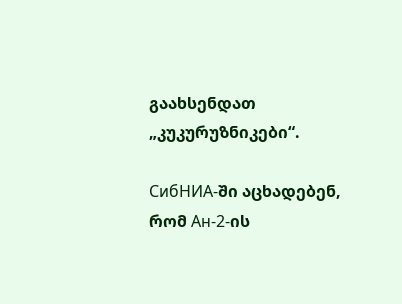გაახსენდათ „კუკურუზნიკები“.

СибНИА-ში აცხადებენ, რომ Ан-2-ის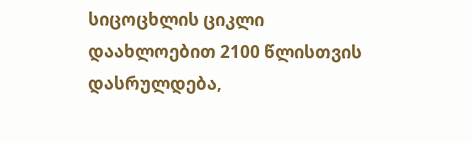სიცოცხლის ციკლი დაახლოებით 2100 წლისთვის დასრულდება,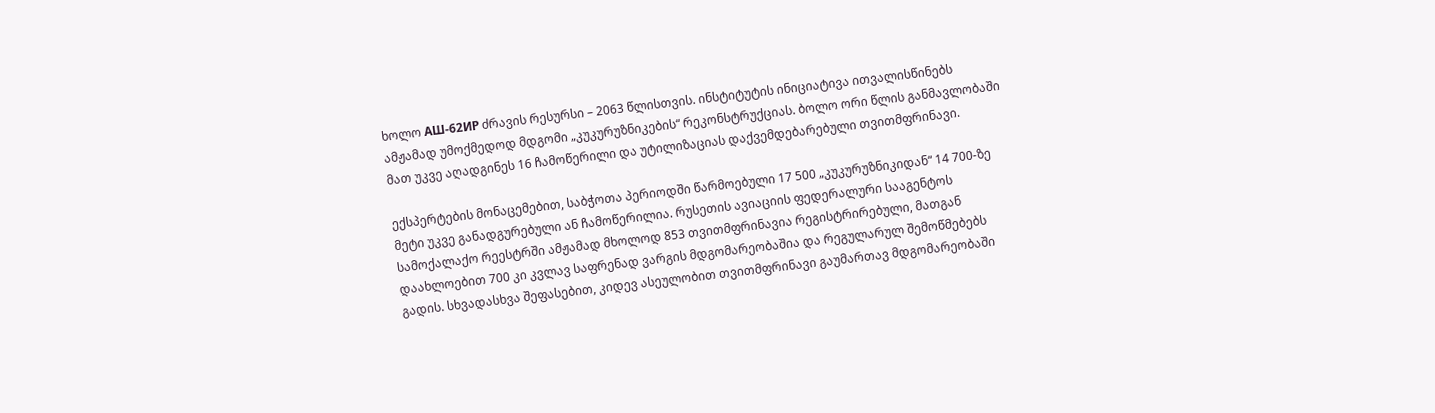ხოლო АШ-62ИР ძრავის რესურსი – 2063 წლისთვის. ინსტიტუტის ინიციატივა ითვალისწინებს ამჟამად უმოქმედოდ მდგომი „კუკურუზნიკების“ რეკონსტრუქციას. ბოლო ორი წლის განმავლობაში მათ უკვე აღადგინეს 16 ჩამოწერილი და უტილიზაციას დაქვემდებარებული თვითმფრინავი.

ექსპერტების მონაცემებით, საბჭოთა პერიოდში წარმოებული 17 500 „კუკურუზნიკიდან“ 14 700-ზე მეტი უკვე განადგურებული ან ჩამოწერილია. რუსეთის ავიაციის ფედერალური სააგენტოს სამოქალაქო რეესტრში ამჟამად მხოლოდ 853 თვითმფრინავია რეგისტრირებული, მათგან დაახლოებით 700 კი კვლავ საფრენად ვარგის მდგომარეობაშია და რეგულარულ შემოწმებებს გადის. სხვადასხვა შეფასებით, კიდევ ასეულობით თვითმფრინავი გაუმართავ მდგომარეობაში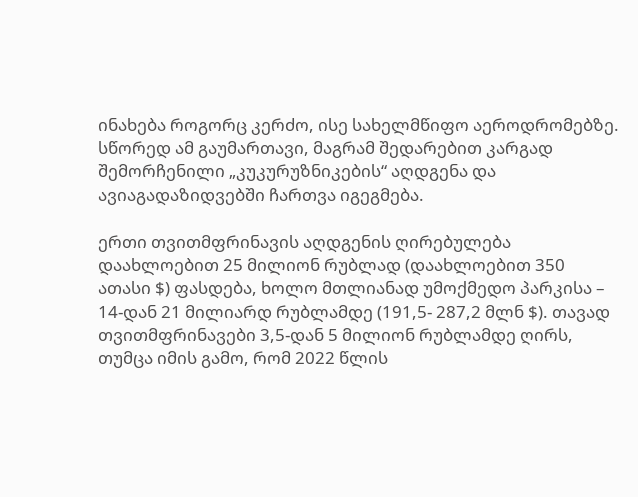ინახება როგორც კერძო, ისე სახელმწიფო აეროდრომებზე. სწორედ ამ გაუმართავი, მაგრამ შედარებით კარგად შემორჩენილი „კუკურუზნიკების“ აღდგენა და ავიაგადაზიდვებში ჩართვა იგეგმება.

ერთი თვითმფრინავის აღდგენის ღირებულება დაახლოებით 25 მილიონ რუბლად (დაახლოებით 350 ათასი $) ფასდება, ხოლო მთლიანად უმოქმედო პარკისა – 14-დან 21 მილიარდ რუბლამდე (191,5- 287,2 მლნ $). თავად თვითმფრინავები 3,5-დან 5 მილიონ რუბლამდე ღირს, თუმცა იმის გამო, რომ 2022 წლის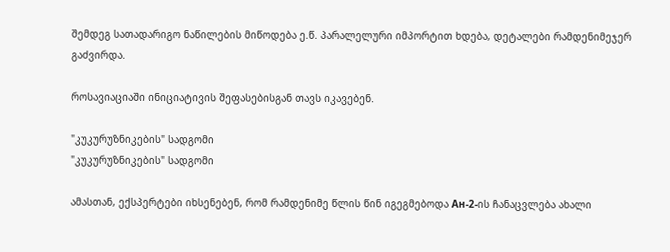შემდეგ სათადარიგო ნაწილების მიწოდება ე.წ. პარალელური იმპორტით ხდება, დეტალები რამდენიმეჯერ გაძვირდა.

როსავიაციაში ინიციატივის შეფასებისგან თავს იკავებენ.

"კუკურუზნიკების" სადგომი
"კუკურუზნიკების" სადგომი

ამასთან, ექსპერტები იხსენებენ, რომ რამდენიმე წლის წინ იგეგმებოდა Ан-2-ის ჩანაცვლება ახალი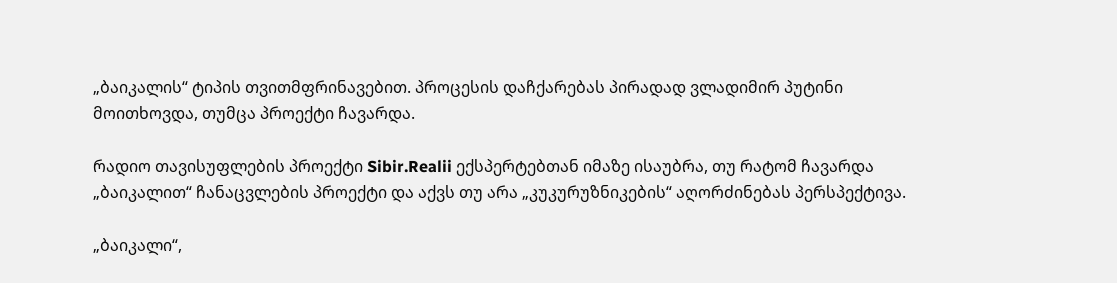„ბაიკალის“ ტიპის თვითმფრინავებით. პროცესის დაჩქარებას პირადად ვლადიმირ პუტინი მოითხოვდა, თუმცა პროექტი ჩავარდა.

რადიო თავისუფლების პროექტი Sibir.Realii ექსპერტებთან იმაზე ისაუბრა, თუ რატომ ჩავარდა „ბაიკალით“ ჩანაცვლების პროექტი და აქვს თუ არა „კუკურუზნიკების“ აღორძინებას პერსპექტივა.

„ბაიკალი“,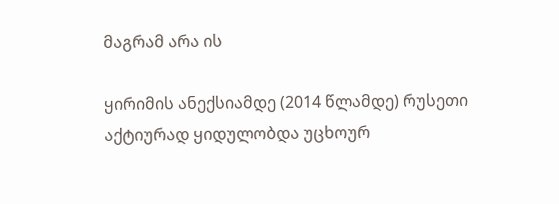მაგრამ არა ის

ყირიმის ანექსიამდე (2014 წლამდე) რუსეთი აქტიურად ყიდულობდა უცხოურ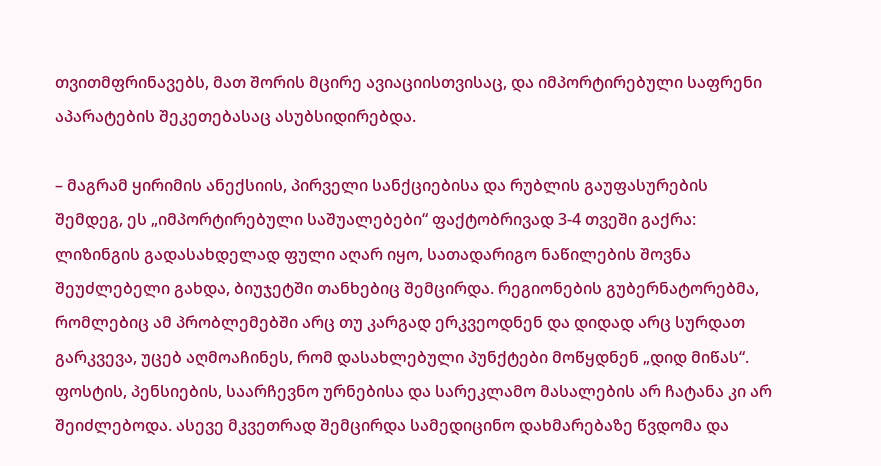თვითმფრინავებს, მათ შორის მცირე ავიაციისთვისაც, და იმპორტირებული საფრენი აპარატების შეკეთებასაც ასუბსიდირებდა.

– მაგრამ ყირიმის ანექსიის, პირველი სანქციებისა და რუბლის გაუფასურების შემდეგ, ეს „იმპორტირებული საშუალებები“ ფაქტობრივად 3-4 თვეში გაქრა: ლიზინგის გადასახდელად ფული აღარ იყო, სათადარიგო ნაწილების შოვნა შეუძლებელი გახდა, ბიუჯეტში თანხებიც შემცირდა. რეგიონების გუბერნატორებმა, რომლებიც ამ პრობლემებში არც თუ კარგად ერკვეოდნენ და დიდად არც სურდათ გარკვევა, უცებ აღმოაჩინეს, რომ დასახლებული პუნქტები მოწყდნენ „დიდ მიწას“. ფოსტის, პენსიების, საარჩევნო ურნებისა და სარეკლამო მასალების არ ჩატანა კი არ შეიძლებოდა. ასევე მკვეთრად შემცირდა სამედიცინო დახმარებაზე წვდომა და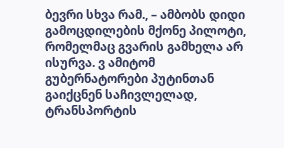ბევრი სხვა რამ., – ამბობს დიდი გამოცდილების მქონე პილოტი, რომელმაც გვარის გამხელა არ ისურვა. ვ ამიტომ გუბერნატორები პუტინთან გაიქცნენ საჩივლელად, ტრანსპორტის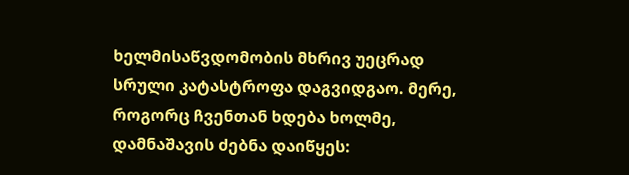ხელმისაწვდომობის მხრივ უეცრად სრული კატასტროფა დაგვიდგაო. მერე, როგორც ჩვენთან ხდება ხოლმე, დამნაშავის ძებნა დაიწყეს: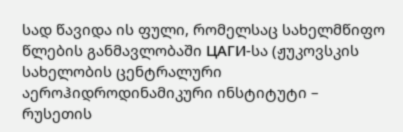სად წავიდა ის ფული, რომელსაც სახელმწიფო წლების განმავლობაში ЦАГИ-სა (ჟუკოვსკის სახელობის ცენტრალური აეროჰიდროდინამიკური ინსტიტუტი – რუსეთის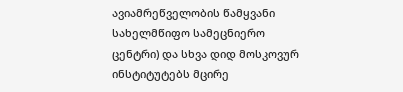ავიამრეწველობის წამყვანი სახელმწიფო სამეცნიერო ცენტრი) და სხვა დიდ მოსკოვურ ინსტიტუტებს მცირე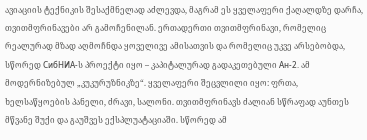ავიაციის ტექნიკის შესაქმნელად აძლევდა, მაგრამ ეს ყველაფერი ქაღალდზე დარჩა, თვითმფრინავები არ გამოჩენილან. ერთადერთი თვითმფრინავი, რომელიც რეალურად მზად აღმოჩნდა ყოველივე ამისათვის და რომელიც უკვე არსებობდა, სწორედ СибНИА-ს პროექტი იყო – კაპიტალურად გადაკეთებული Ан-2. ამ მოდერნიზებულ „კუკურუზნიკზე“. ყველაფერი შეცვლილი იყო: ფრთა, ხელსაწყოების პანელი, ძრავი, სალონი. თვითმფრინავს ძალიან სწრაფად აუნთეს მწვანე შუქი და გაუშვეს ექსპლუატაციაში. სწორედ ამ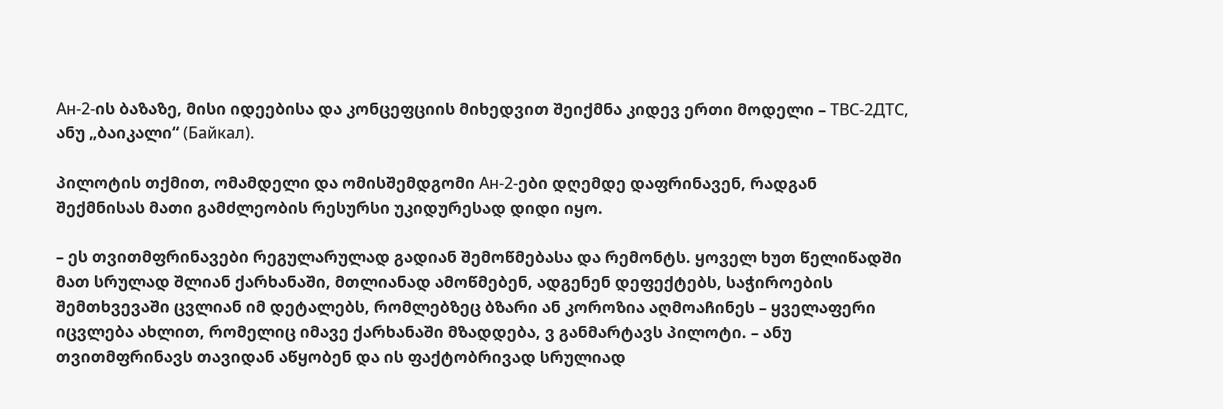Ан-2-ის ბაზაზე, მისი იდეებისა და კონცეფციის მიხედვით შეიქმნა კიდევ ერთი მოდელი – ТВС-2ДТС, ანუ „ბაიკალი“ (Байкал).

პილოტის თქმით, ომამდელი და ომისშემდგომი Ан-2-ები დღემდე დაფრინავენ, რადგან შექმნისას მათი გამძლეობის რესურსი უკიდურესად დიდი იყო.

– ეს თვითმფრინავები რეგულარულად გადიან შემოწმებასა და რემონტს. ყოველ ხუთ წელიწადში მათ სრულად შლიან ქარხანაში, მთლიანად ამოწმებენ, ადგენენ დეფექტებს, საჭიროების შემთხვევაში ცვლიან იმ დეტალებს, რომლებზეც ბზარი ან კოროზია აღმოაჩინეს – ყველაფერი იცვლება ახლით, რომელიც იმავე ქარხანაში მზადდება, ვ განმარტავს პილოტი. – ანუ თვითმფრინავს თავიდან აწყობენ და ის ფაქტობრივად სრულიად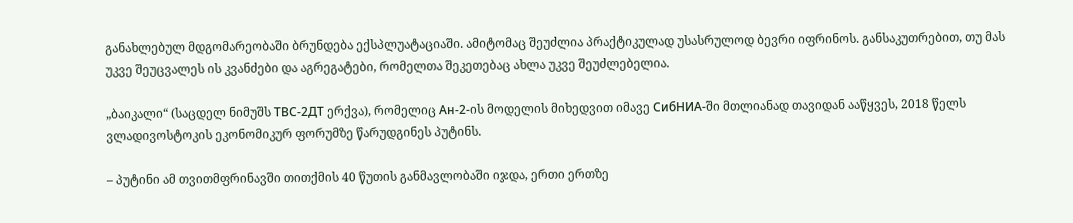განახლებულ მდგომარეობაში ბრუნდება ექსპლუატაციაში. ამიტომაც შეუძლია პრაქტიკულად უსასრულოდ ბევრი იფრინოს. განსაკუთრებით, თუ მას უკვე შეუცვალეს ის კვანძები და აგრეგატები, რომელთა შეკეთებაც ახლა უკვე შეუძლებელია.

„ბაიკალი“ (საცდელ ნიმუშს ТВС-2ДТ ერქვა), რომელიც Ан-2-ის მოდელის მიხედვით იმავე СибНИА-ში მთლიანად თავიდან ააწყვეს, 2018 წელს ვლადივოსტოკის ეკონომიკურ ფორუმზე წარუდგინეს პუტინს.

– პუტინი ამ თვითმფრინავში თითქმის 40 წუთის განმავლობაში იჯდა, ერთი ერთზე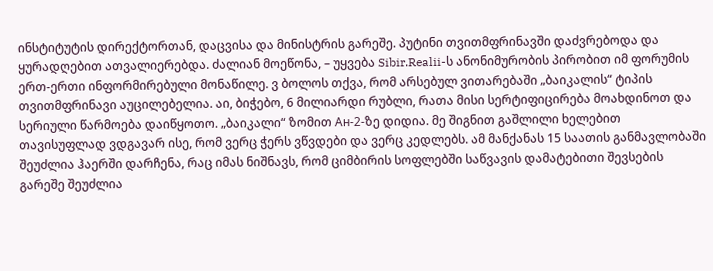ინსტიტუტის დირექტორთან, დაცვისა და მინისტრის გარეშე. პუტინი თვითმფრინავში დაძვრებოდა და ყურადღებით ათვალიერებდა. ძალიან მოეწონა, – უყვება Sibir.Realii-ს ანონიმურობის პირობით იმ ფორუმის ერთ-ერთი ინფორმირებული მონაწილე. ვ ბოლოს თქვა, რომ არსებულ ვითარებაში „ბაიკალის“ ტიპის თვითმფრინავი აუცილებელია. აი, ბიჭებო, 6 მილიარდი რუბლი, რათა მისი სერტიფიცირება მოახდინოთ და სერიული წარმოება დაიწყოთო. „ბაიკალი“ ზომით Ан-2-ზე დიდია. მე შიგნით გაშლილი ხელებით თავისუფლად ვდგავარ ისე, რომ ვერც ჭერს ვწვდები და ვერც კედლებს. ამ მანქანას 15 საათის განმავლობაში შეუძლია ჰაერში დარჩენა, რაც იმას ნიშნავს, რომ ციმბირის სოფლებში საწვავის დამატებითი შევსების გარეშე შეუძლია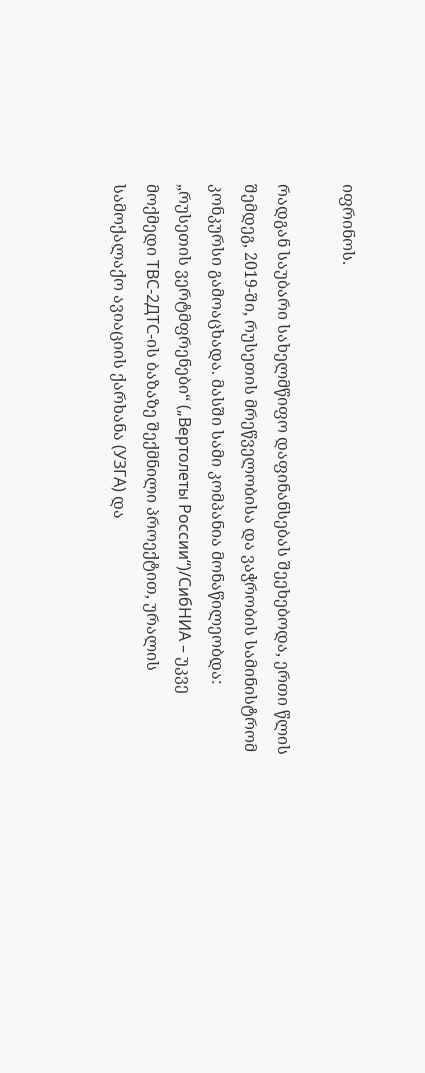იფრინოს.

რადგან საუბარი სახელმწიფო დაფინანსებას შეეხებოდა, ერთი წლის შემდეგ, 2019-ში, რუსეთის მრეწველობისა და ვაჭრობის სამინისტრომ კონკურსი გამოაცხადა. მასში სამი კომპანია მონაწილეობდა: „რუსეთის ვერტმფრენები“ („Вертолеты России“)/СибНИА – უკვე მოქმედი ТВС-2ДТС-ის ბაზაზე შექმნილი პროექტით, ურალის სამოქალაქო ავიაციის ქარხანა (УЗГА) და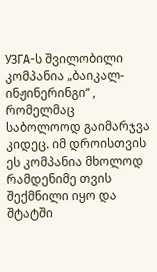УЗГА-ს შვილობილი კომპანია „ბაიკალ-ინჟინერინგი“ , რომელმაც საბოლოოდ გაიმარჯვა კიდეც. იმ დროისთვის ეს კომპანია მხოლოდ რამდენიმე თვის შექმნილი იყო და შტატში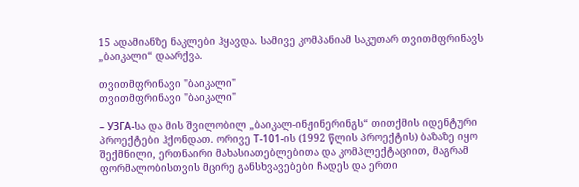15 ადამიანზე ნაკლები ჰყავდა. სამივე კომპანიამ საკუთარ თვითმფრინავს „ბაიკალი“ დაარქვა.

თვითმფრინავი "ბაიკალი"
თვითმფრინავი "ბაიკალი"

– УЗГА-სა და მის შვილობილ „ბაიკალ-ინჟინერინგს“ თითქმის იდენტური პროექტები ჰქონდათ. ორივე Т-101-ის (1992 წლის პროექტის) ბაზაზე იყო შექმნილი, ერთნაირი მახასიათებლებითა და კომპლექტაციით, მაგრამ ფორმალობისთვის მცირე განსხვავებები ჩადეს და ერთი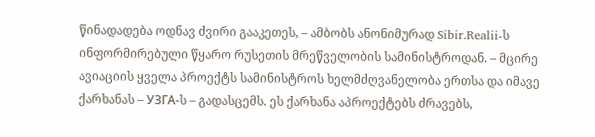წინადადება ოდნავ ძვირი გააკეთეს, – ამბობს ანონიმურად Sibir.Realii-ს ინფორმირებული წყარო რუსეთის მრეწველობის სამინისტროდან. – მცირე ავიაციის ყველა პროექტს სამინისტროს ხელმძღვანელობა ერთსა და იმავე ქარხანას – УЗГА-ს – გადასცემს. ეს ქარხანა აპროექტებს ძრავებს,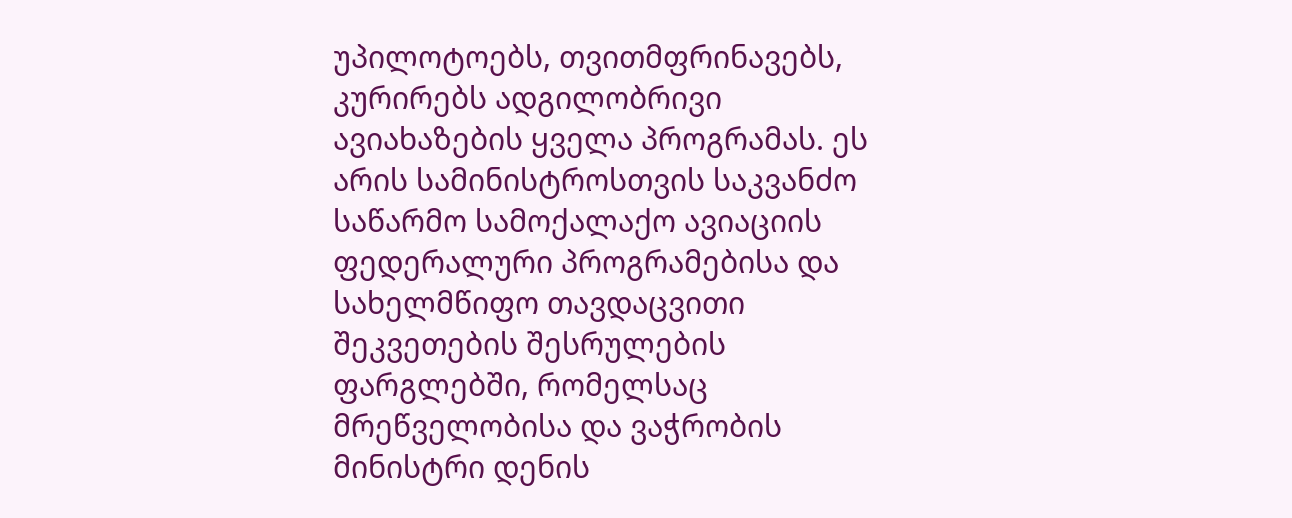უპილოტოებს, თვითმფრინავებს, კურირებს ადგილობრივი ავიახაზების ყველა პროგრამას. ეს არის სამინისტროსთვის საკვანძო საწარმო სამოქალაქო ავიაციის ფედერალური პროგრამებისა და სახელმწიფო თავდაცვითი შეკვეთების შესრულების ფარგლებში, რომელსაც მრეწველობისა და ვაჭრობის მინისტრი დენის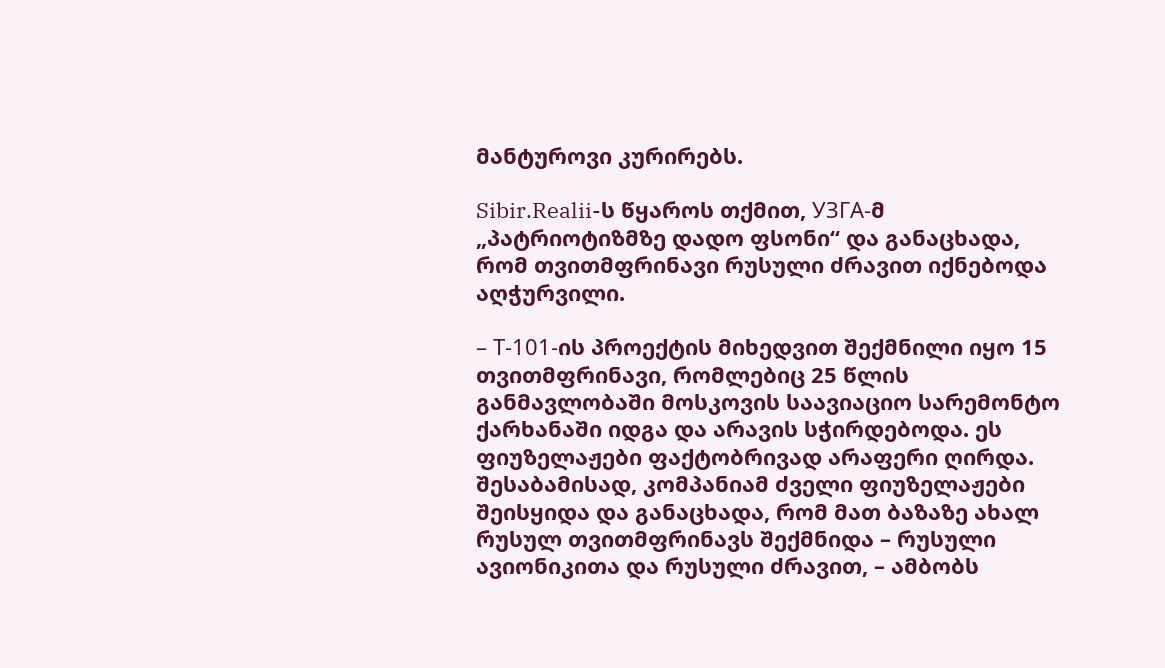მანტუროვი კურირებს.

Sibir.Realii-ს წყაროს თქმით, УЗГА-მ „პატრიოტიზმზე დადო ფსონი“ და განაცხადა, რომ თვითმფრინავი რუსული ძრავით იქნებოდა აღჭურვილი.

– Т-101-ის პროექტის მიხედვით შექმნილი იყო 15 თვითმფრინავი, რომლებიც 25 წლის განმავლობაში მოსკოვის საავიაციო სარემონტო ქარხანაში იდგა და არავის სჭირდებოდა. ეს ფიუზელაჟები ფაქტობრივად არაფერი ღირდა. შესაბამისად, კომპანიამ ძველი ფიუზელაჟები შეისყიდა და განაცხადა, რომ მათ ბაზაზე ახალ რუსულ თვითმფრინავს შექმნიდა – რუსული ავიონიკითა და რუსული ძრავით, – ამბობს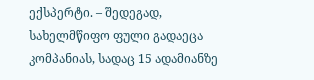ექსპერტი. – შედეგად, სახელმწიფო ფული გადაეცა კომპანიას, სადაც 15 ადამიანზე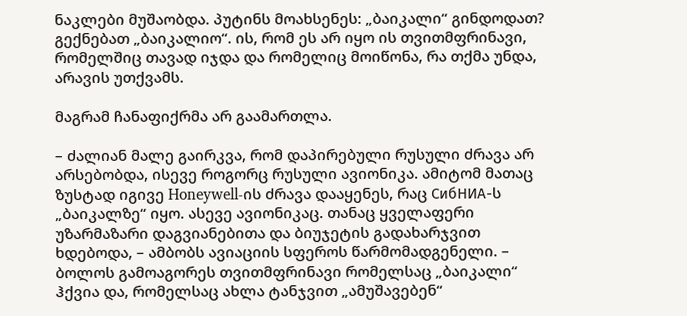ნაკლები მუშაობდა. პუტინს მოახსენეს: „ბაიკალი“ გინდოდათ? გექნებათ „ბაიკალიო“. ის, რომ ეს არ იყო ის თვითმფრინავი, რომელშიც თავად იჯდა და რომელიც მოიწონა, რა თქმა უნდა, არავის უთქვამს.

მაგრამ ჩანაფიქრმა არ გაამართლა.

– ძალიან მალე გაირკვა, რომ დაპირებული რუსული ძრავა არ არსებობდა, ისევე როგორც რუსული ავიონიკა. ამიტომ მათაც ზუსტად იგივე Honeywell-ის ძრავა დააყენეს, რაც СибНИА-ს „ბაიკალზე“ იყო. ასევე ავიონიკაც. თანაც ყველაფერი უზარმაზარი დაგვიანებითა და ბიუჯეტის გადახარჯვით ხდებოდა, – ამბობს ავიაციის სფეროს წარმომადგენელი. – ბოლოს გამოაგორეს თვითმფრინავი რომელსაც „ბაიკალი“ ჰქვია და, რომელსაც ახლა ტანჯვით „ამუშავებენ“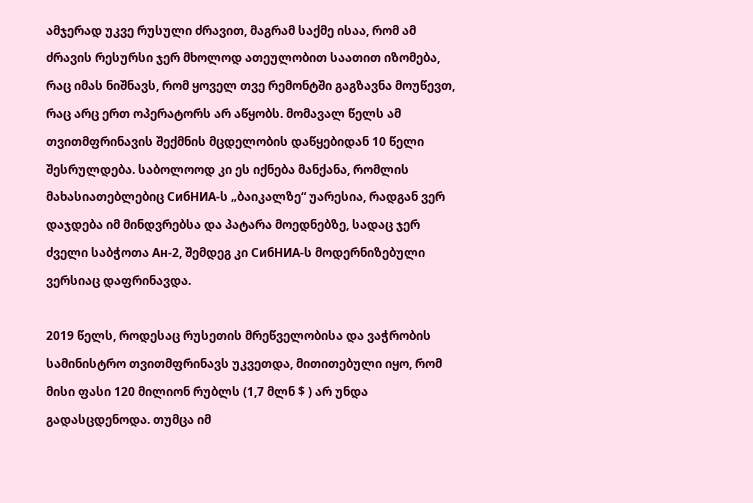ამჯერად უკვე რუსული ძრავით, მაგრამ საქმე ისაა, რომ ამ ძრავის რესურსი ჯერ მხოლოდ ათეულობით საათით იზომება, რაც იმას ნიშნავს, რომ ყოველ თვე რემონტში გაგზავნა მოუწევთ, რაც არც ერთ ოპერატორს არ აწყობს. მომავალ წელს ამ თვითმფრინავის შექმნის მცდელობის დაწყებიდან 10 წელი შესრულდება. საბოლოოდ კი ეს იქნება მანქანა, რომლის მახასიათებლებიც СибНИА-ს „ბაიკალზე“ უარესია, რადგან ვერ დაჯდება იმ მინდვრებსა და პატარა მოედნებზე, სადაც ჯერ ძველი საბჭოთა Ан-2, შემდეგ კი СибНИА-ს მოდერნიზებული ვერსიაც დაფრინავდა.

2019 წელს, როდესაც რუსეთის მრეწველობისა და ვაჭრობის სამინისტრო თვითმფრინავს უკვეთდა, მითითებული იყო, რომ მისი ფასი 120 მილიონ რუბლს (1,7 მლნ $ ) არ უნდა გადასცდენოდა. თუმცა იმ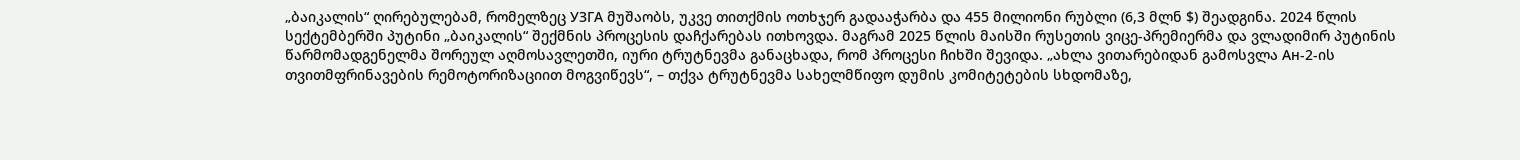„ბაიკალის“ ღირებულებამ, რომელზეც УЗГА მუშაობს, უკვე თითქმის ოთხჯერ გადააჭარბა და 455 მილიონი რუბლი (6,3 მლნ $) შეადგინა. 2024 წლის სექტემბერში პუტინი „ბაიკალის“ შექმნის პროცესის დაჩქარებას ითხოვდა. მაგრამ 2025 წლის მაისში რუსეთის ვიცე-პრემიერმა და ვლადიმირ პუტინის წარმომადგენელმა შორეულ აღმოსავლეთში, იური ტრუტნევმა განაცხადა, რომ პროცესი ჩიხში შევიდა. „ახლა ვითარებიდან გამოსვლა Ан-2-ის თვითმფრინავების რემოტორიზაციით მოგვიწევს“, – თქვა ტრუტნევმა სახელმწიფო დუმის კომიტეტების სხდომაზე,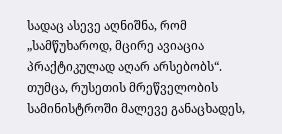სადაც ასევე აღნიშნა, რომ „სამწუხაროდ, მცირე ავიაცია პრაქტიკულად აღარ არსებობს“. თუმცა, რუსეთის მრეწველობის სამინისტროში მალევე განაცხადეს,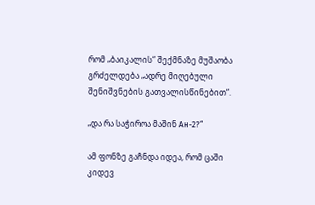რომ „ბაიკალის“ შექმნაზე მუშაობა გრძელდება „ადრე მიღებული შენიშვნების გათვალისწინებით“.

„და რა საჭიროა მაშინ Ан-2?“

ამ ფონზე გაჩნდა იდეა, რომ ცაში კიდევ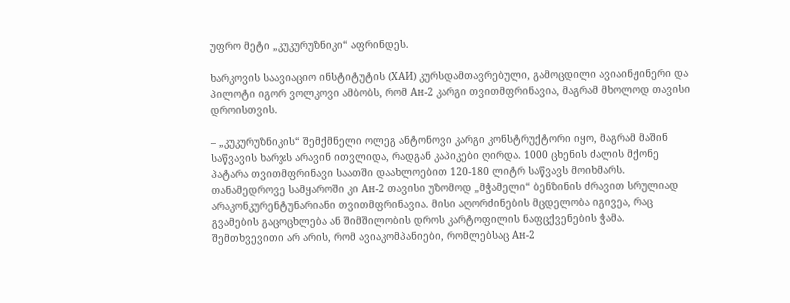უფრო მეტი „კუკურუზნიკი“ აფრინდეს.

ხარკოვის საავიაციო ინსტიტუტის (ХАИ) კურსდამთავრებული, გამოცდილი ავიაინჟინერი და პილოტი იგორ ვოლკოვი ამბობს, რომ Ан-2 კარგი თვითმფრინავია, მაგრამ მხოლოდ თავისი დროისთვის.

– „კუკურუზნიკის“ შემქმნელი ოლეგ ანტონოვი კარგი კონსტრუქტორი იყო, მაგრამ მაშინ საწვავის ხარჯს არავინ ითვლიდა, რადგან კაპიკები ღირდა. 1000 ცხენის ძალის მქონე პატარა თვითმფრინავი საათში დაახლოებით 120-180 ლიტრ საწვავს მოიხმარს. თანამედროვე სამყაროში კი Ан-2 თავისი უზომოდ „მჭამელი“ ბენზინის ძრავით სრულიად არაკონკურენტუნარიანი თვითმფრინავია. მისი აღორძინების მცდელობა იგივეა, რაც გვამების გაცოცხლება ან შიმშილობის დროს კარტოფილის ნაფცქვენების ჭამა. შემთხვევითი არ არის, რომ ავიაკომპანიები, რომლებსაც Ан-2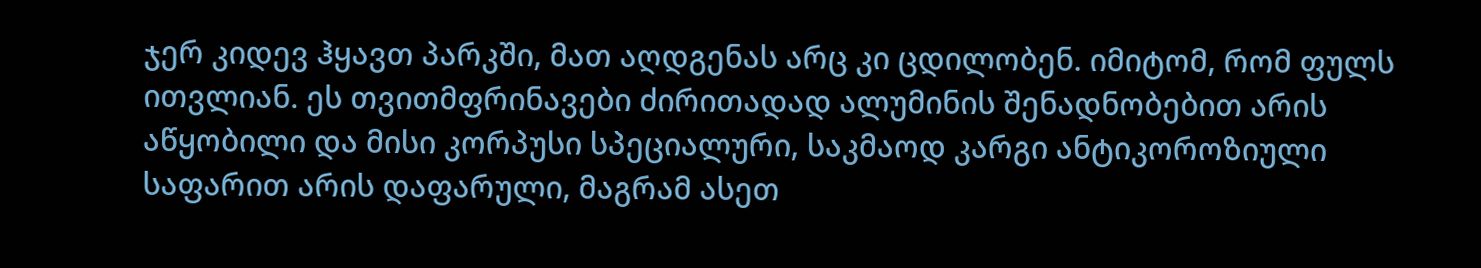ჯერ კიდევ ჰყავთ პარკში, მათ აღდგენას არც კი ცდილობენ. იმიტომ, რომ ფულს ითვლიან. ეს თვითმფრინავები ძირითადად ალუმინის შენადნობებით არის აწყობილი და მისი კორპუსი სპეციალური, საკმაოდ კარგი ანტიკოროზიული საფარით არის დაფარული, მაგრამ ასეთ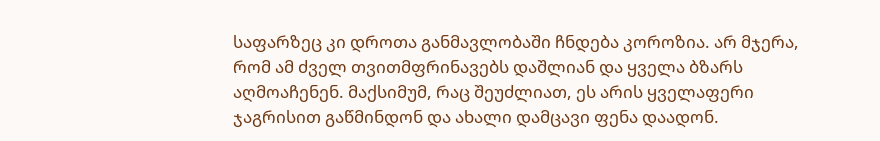საფარზეც კი დროთა განმავლობაში ჩნდება კოროზია. არ მჯერა, რომ ამ ძველ თვითმფრინავებს დაშლიან და ყველა ბზარს აღმოაჩენენ. მაქსიმუმ, რაც შეუძლიათ, ეს არის ყველაფერი ჯაგრისით გაწმინდონ და ახალი დამცავი ფენა დაადონ.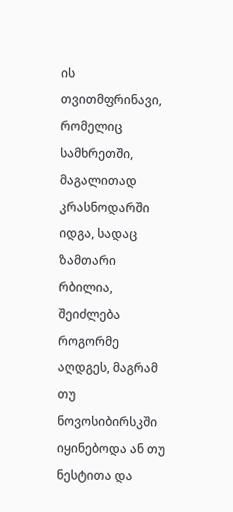ის თვითმფრინავი, რომელიც სამხრეთში, მაგალითად კრასნოდარში იდგა, სადაც ზამთარი რბილია, შეიძლება როგორმე აღდგეს, მაგრამ თუ ნოვოსიბირსკში იყინებოდა ან თუ ნესტითა და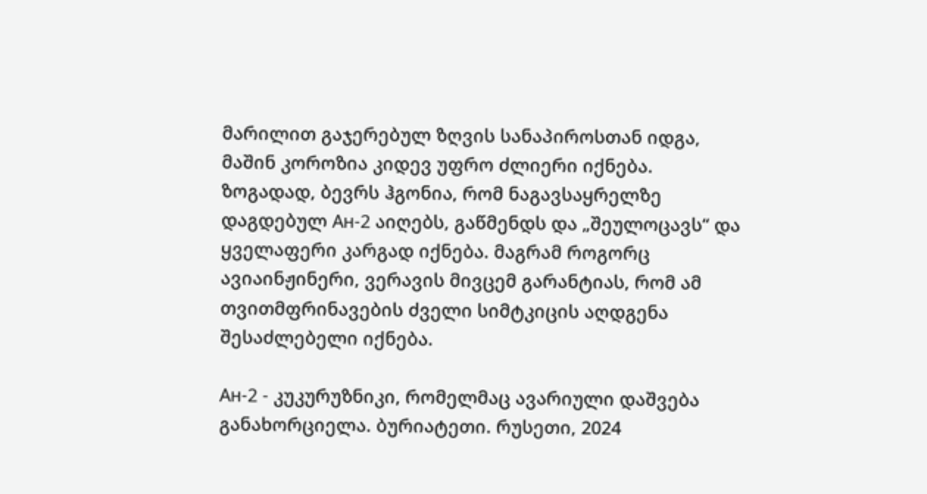მარილით გაჯერებულ ზღვის სანაპიროსთან იდგა, მაშინ კოროზია კიდევ უფრო ძლიერი იქნება. ზოგადად, ბევრს ჰგონია, რომ ნაგავსაყრელზე დაგდებულ Ан-2 აიღებს, გაწმენდს და „შეულოცავს“ და ყველაფერი კარგად იქნება. მაგრამ როგორც ავიაინჟინერი, ვერავის მივცემ გარანტიას, რომ ამ თვითმფრინავების ძველი სიმტკიცის აღდგენა შესაძლებელი იქნება.

Ан-2 - კუკურუზნიკი, რომელმაც ავარიული დაშვება განახორციელა. ბურიატეთი. რუსეთი, 2024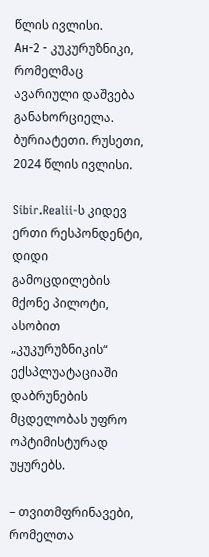წლის ივლისი.
Ан-2 - კუკურუზნიკი, რომელმაც ავარიული დაშვება განახორციელა. ბურიატეთი. რუსეთი, 2024 წლის ივლისი.

Sibir.Realii-ს კიდევ ერთი რესპონდენტი, დიდი გამოცდილების მქონე პილოტი, ასობით „კუკურუზნიკის“ ექსპლუატაციაში დაბრუნების მცდელობას უფრო ოპტიმისტურად უყურებს.

– თვითმფრინავები, რომელთა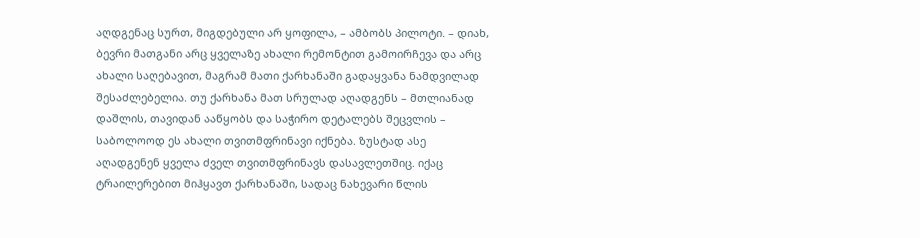აღდგენაც სურთ, მიგდებული არ ყოფილა, – ამბობს პილოტი. – დიახ, ბევრი მათგანი არც ყველაზე ახალი რემონტით გამოირჩევა და არც ახალი საღებავით, მაგრამ მათი ქარხანაში გადაყვანა ნამდვილად შესაძლებელია. თუ ქარხანა მათ სრულად აღადგენს – მთლიანად დაშლის, თავიდან ააწყობს და საჭირო დეტალებს შეცვლის – საბოლოოდ ეს ახალი თვითმფრინავი იქნება. ზუსტად ასე აღადგენენ ყველა ძველ თვითმფრინავს დასავლეთშიც. იქაც ტრაილერებით მიჰყავთ ქარხანაში, სადაც ნახევარი წლის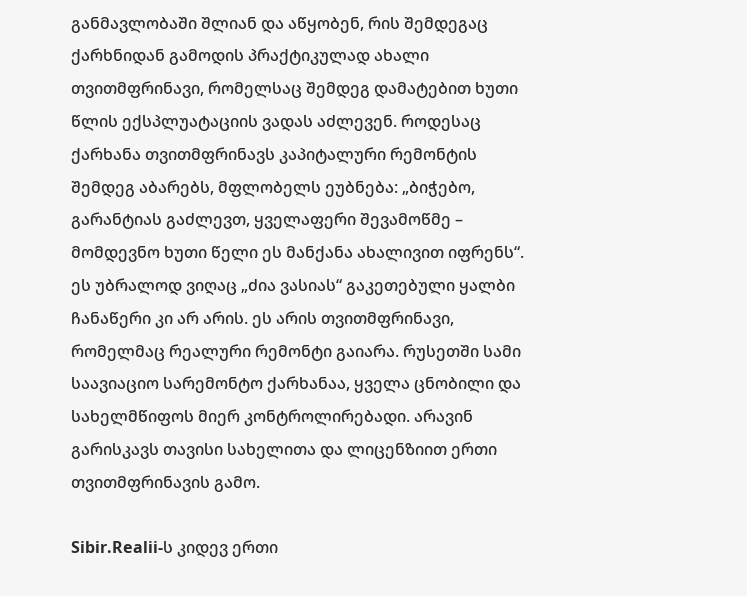განმავლობაში შლიან და აწყობენ, რის შემდეგაც ქარხნიდან გამოდის პრაქტიკულად ახალი თვითმფრინავი, რომელსაც შემდეგ დამატებით ხუთი წლის ექსპლუატაციის ვადას აძლევენ. როდესაც ქარხანა თვითმფრინავს კაპიტალური რემონტის შემდეგ აბარებს, მფლობელს ეუბნება: „ბიჭებო, გარანტიას გაძლევთ, ყველაფერი შევამოწმე – მომდევნო ხუთი წელი ეს მანქანა ახალივით იფრენს“. ეს უბრალოდ ვიღაც „ძია ვასიას“ გაკეთებული ყალბი ჩანაწერი კი არ არის. ეს არის თვითმფრინავი, რომელმაც რეალური რემონტი გაიარა. რუსეთში სამი საავიაციო სარემონტო ქარხანაა, ყველა ცნობილი და სახელმწიფოს მიერ კონტროლირებადი. არავინ გარისკავს თავისი სახელითა და ლიცენზიით ერთი თვითმფრინავის გამო.

Sibir.Realii-ს კიდევ ერთი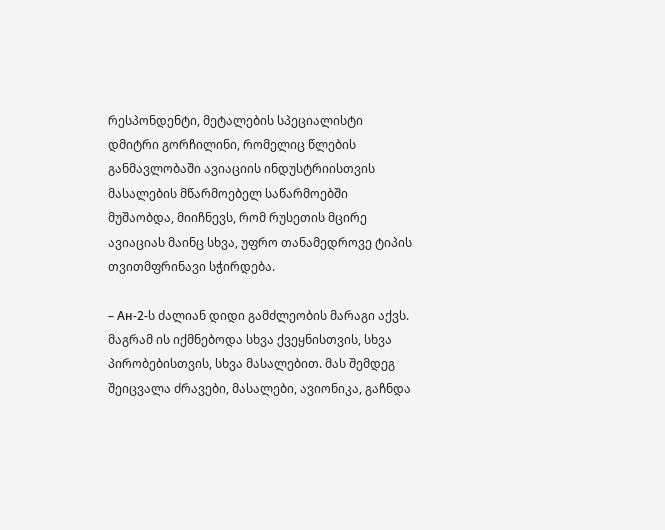რესპონდენტი, მეტალების სპეციალისტი დმიტრი გორჩილინი, რომელიც წლების განმავლობაში ავიაციის ინდუსტრიისთვის მასალების მწარმოებელ საწარმოებში მუშაობდა, მიიჩნევს, რომ რუსეთის მცირე ავიაციას მაინც სხვა, უფრო თანამედროვე ტიპის თვითმფრინავი სჭირდება.

– Ан-2-ს ძალიან დიდი გამძლეობის მარაგი აქვს. მაგრამ ის იქმნებოდა სხვა ქვეყნისთვის, სხვა პირობებისთვის, სხვა მასალებით. მას შემდეგ შეიცვალა ძრავები, მასალები, ავიონიკა, გაჩნდა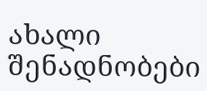ახალი შენადნობები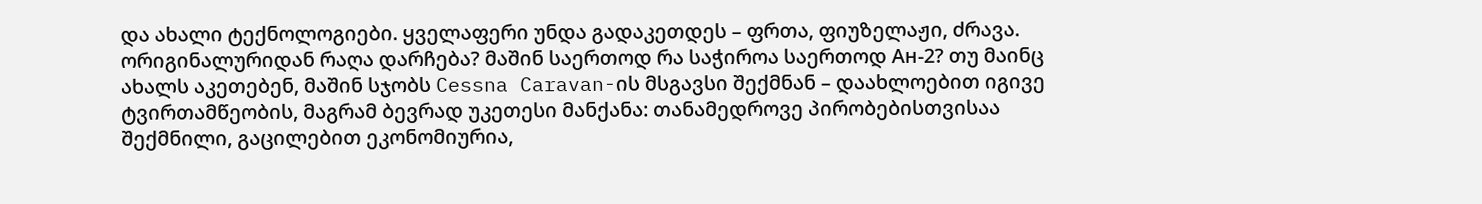და ახალი ტექნოლოგიები. ყველაფერი უნდა გადაკეთდეს – ფრთა, ფიუზელაჟი, ძრავა. ორიგინალურიდან რაღა დარჩება? მაშინ საერთოდ რა საჭიროა საერთოდ Ан-2? თუ მაინც ახალს აკეთებენ, მაშინ სჯობს Cessna Caravan-ის მსგავსი შექმნან – დაახლოებით იგივე ტვირთამწეობის, მაგრამ ბევრად უკეთესი მანქანა: თანამედროვე პირობებისთვისაა შექმნილი, გაცილებით ეკონომიურია,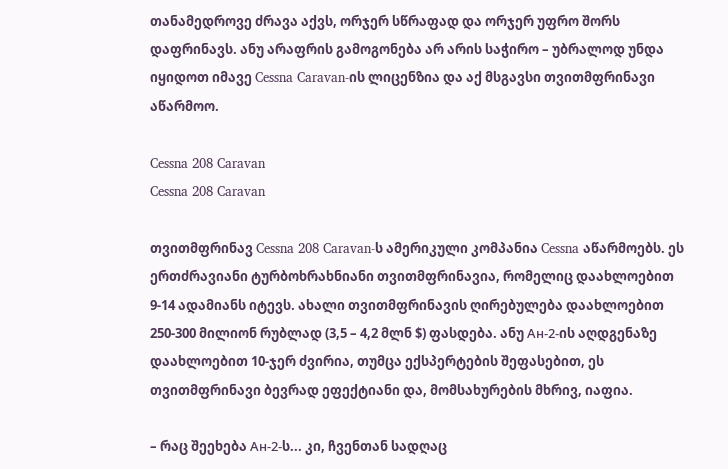თანამედროვე ძრავა აქვს, ორჯერ სწრაფად და ორჯერ უფრო შორს დაფრინავს. ანუ არაფრის გამოგონება არ არის საჭირო – უბრალოდ უნდა იყიდოთ იმავე Cessna Caravan-ის ლიცენზია და აქ მსგავსი თვითმფრინავი აწარმოო.

Cessna 208 Caravan
Cessna 208 Caravan

თვითმფრინავ Cessna 208 Caravan-ს ამერიკული კომპანია Cessna აწარმოებს. ეს ერთძრავიანი ტურბოხრახნიანი თვითმფრინავია, რომელიც დაახლოებით 9-14 ადამიანს იტევს. ახალი თვითმფრინავის ღირებულება დაახლოებით 250-300 მილიონ რუბლად (3,5 – 4,2 მლნ $) ფასდება. ანუ Ан-2-ის აღდგენაზე დაახლოებით 10-ჯერ ძვირია, თუმცა ექსპერტების შეფასებით, ეს თვითმფრინავი ბევრად ეფექტიანი და, მომსახურების მხრივ, იაფია.

– რაც შეეხება Ан-2-ს... კი, ჩვენთან სადღაც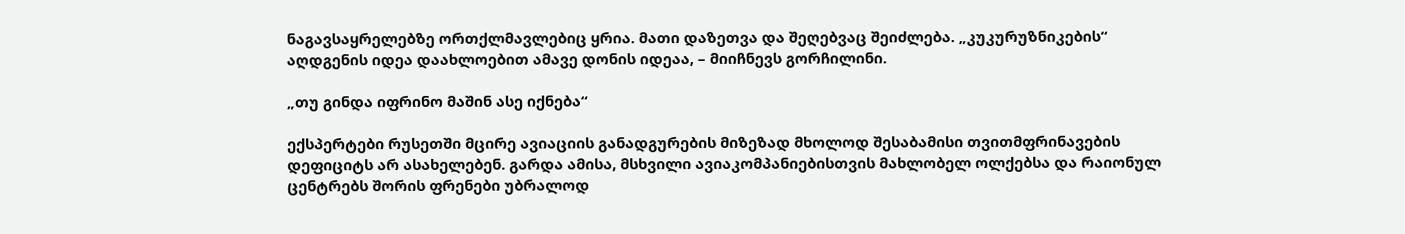ნაგავსაყრელებზე ორთქლმავლებიც ყრია. მათი დაზეთვა და შეღებვაც შეიძლება. „კუკურუზნიკების“ აღდგენის იდეა დაახლოებით ამავე დონის იდეაა, – მიიჩნევს გორჩილინი.

„თუ გინდა იფრინო მაშინ ასე იქნება“

ექსპერტები რუსეთში მცირე ავიაციის განადგურების მიზეზად მხოლოდ შესაბამისი თვითმფრინავების დეფიციტს არ ასახელებენ. გარდა ამისა, მსხვილი ავიაკომპანიებისთვის მახლობელ ოლქებსა და რაიონულ ცენტრებს შორის ფრენები უბრალოდ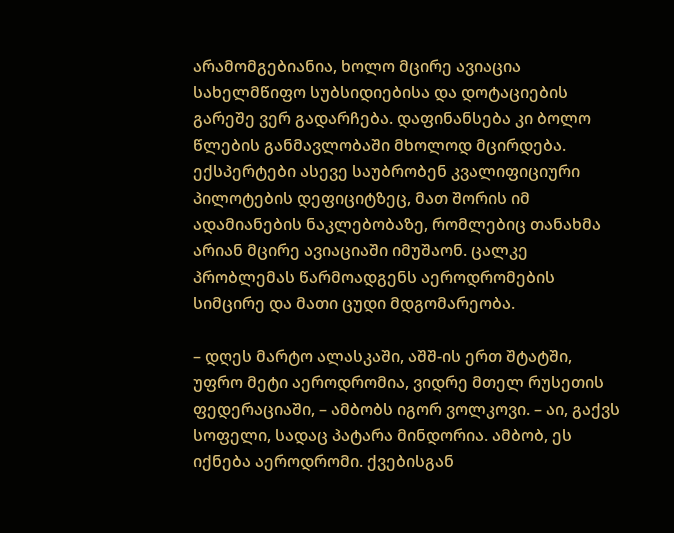არამომგებიანია, ხოლო მცირე ავიაცია სახელმწიფო სუბსიდიებისა და დოტაციების გარეშე ვერ გადარჩება. დაფინანსება კი ბოლო წლების განმავლობაში მხოლოდ მცირდება. ექსპერტები ასევე საუბრობენ კვალიფიციური პილოტების დეფიციტზეც, მათ შორის იმ ადამიანების ნაკლებობაზე, რომლებიც თანახმა არიან მცირე ავიაციაში იმუშაონ. ცალკე პრობლემას წარმოადგენს აეროდრომების სიმცირე და მათი ცუდი მდგომარეობა.

– დღეს მარტო ალასკაში, აშშ-ის ერთ შტატში, უფრო მეტი აეროდრომია, ვიდრე მთელ რუსეთის ფედერაციაში, – ამბობს იგორ ვოლკოვი. – აი, გაქვს სოფელი, სადაც პატარა მინდორია. ამბობ, ეს იქნება აეროდრომი. ქვებისგან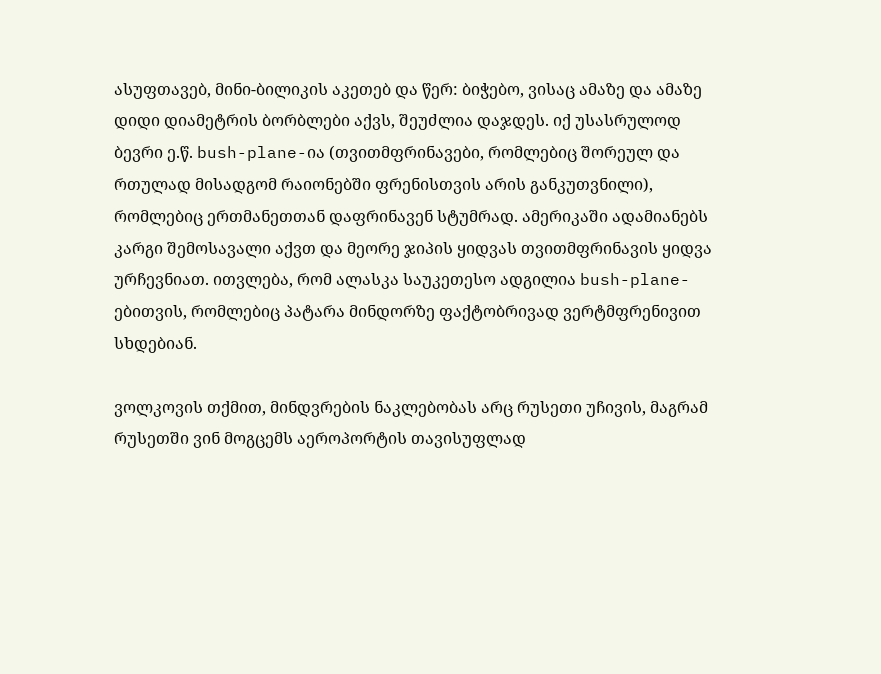ასუფთავებ, მინი-ბილიკის აკეთებ და წერ: ბიჭებო, ვისაც ამაზე და ამაზე დიდი დიამეტრის ბორბლები აქვს, შეუძლია დაჯდეს. იქ უსასრულოდ ბევრი ე.წ. bush-plane-ია (თვითმფრინავები, რომლებიც შორეულ და რთულად მისადგომ რაიონებში ფრენისთვის არის განკუთვნილი), რომლებიც ერთმანეთთან დაფრინავენ სტუმრად. ამერიკაში ადამიანებს კარგი შემოსავალი აქვთ და მეორე ჯიპის ყიდვას თვითმფრინავის ყიდვა ურჩევნიათ. ითვლება, რომ ალასკა საუკეთესო ადგილია bush-plane-ებითვის, რომლებიც პატარა მინდორზე ფაქტობრივად ვერტმფრენივით სხდებიან.

ვოლკოვის თქმით, მინდვრების ნაკლებობას არც რუსეთი უჩივის, მაგრამ რუსეთში ვინ მოგცემს აეროპორტის თავისუფლად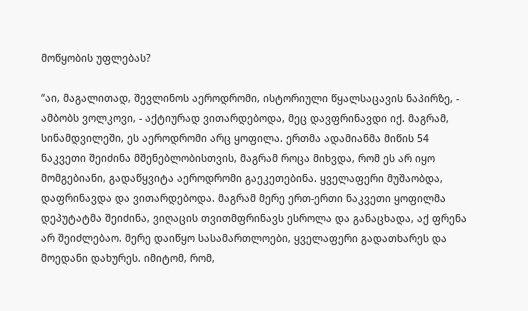მოწყობის უფლებას?

“აი, მაგალითად, შევლინოს აეროდრომი, ისტორიული წყალსაცავის ნაპირზე, - ამბობს ვოლკოვი, - აქტიურად ვითარდებოდა, მეც დავფრინავდი იქ. მაგრამ, სინამდვილეში, ეს აეროდრომი არც ყოფილა. ერთმა ადამიანმა მიწის 54 ნაკვეთი შეიძინა მშენებლობისთვის, მაგრამ როცა მიხვდა, რომ ეს არ იყო მომგებიანი, გადაწყვიტა აეროდრომი გაეკეთებინა. ყველაფერი მუშაობდა, დაფრინავდა და ვითარდებოდა. მაგრამ მერე ერთ-ერთი ნაკვეთი ყოფილმა დეპუტატმა შეიძინა, ვიღაცის თვითმფრინავს ესროლა და განაცხადა, აქ ფრენა არ შეიძლებაო. მერე დაიწყო სასამართლოები, ყველაფერი გადათხარეს და მოედანი დახურეს. იმიტომ, რომ,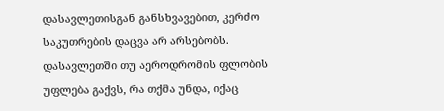დასავლეთისგან განსხვავებით, კერძო საკუთრების დაცვა არ არსებობს. დასავლეთში თუ აეროდრომის ფლობის უფლება გაქვს, რა თქმა უნდა, იქაც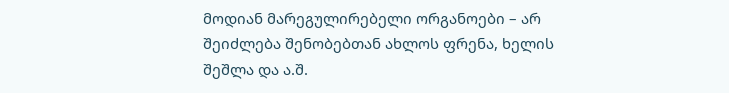მოდიან მარეგულირებელი ორგანოები – არ შეიძლება შენობებთან ახლოს ფრენა, ხელის შეშლა და ა.შ.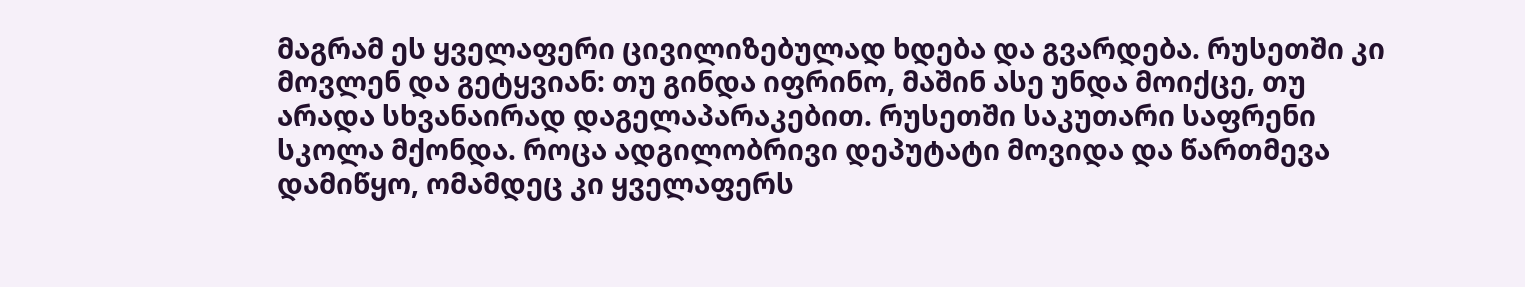მაგრამ ეს ყველაფერი ცივილიზებულად ხდება და გვარდება. რუსეთში კი მოვლენ და გეტყვიან: თუ გინდა იფრინო, მაშინ ასე უნდა მოიქცე, თუ არადა სხვანაირად დაგელაპარაკებით. რუსეთში საკუთარი საფრენი სკოლა მქონდა. როცა ადგილობრივი დეპუტატი მოვიდა და წართმევა დამიწყო, ომამდეც კი ყველაფერს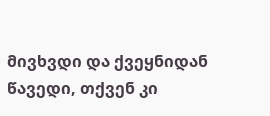მივხვდი და ქვეყნიდან წავედი, თქვენ კი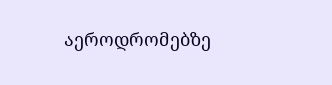აეროდრომებზე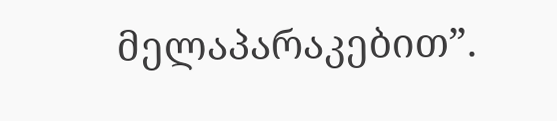მელაპარაკებით”.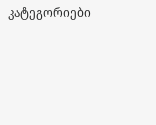კატეგორიები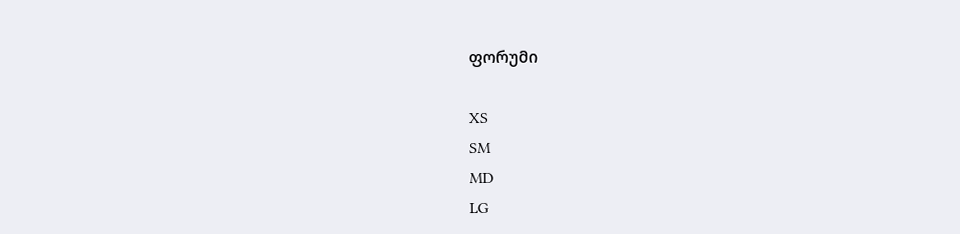ფორუმი

XS
SM
MD
LG